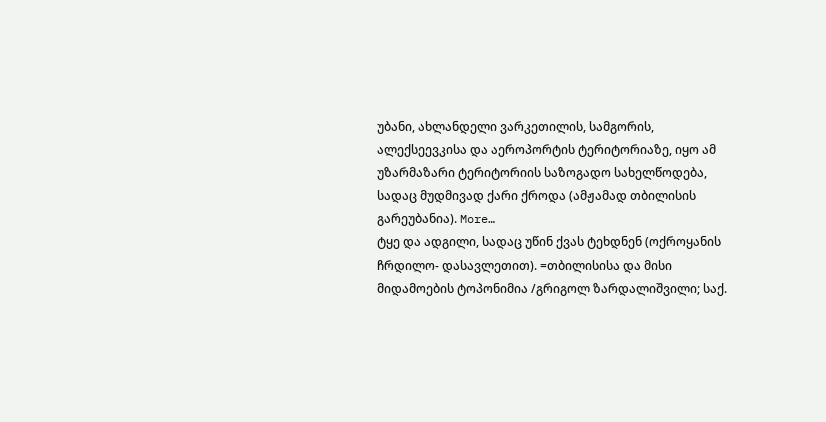უბანი, ახლანდელი ვარკეთილის, სამგორის, ალექსეევკისა და აეროპორტის ტერიტორიაზე, იყო ამ უზარმაზარი ტერიტორიის საზოგადო სახელწოდება, სადაც მუდმივად ქარი ქროდა (ამჟამად თბილისის გარეუბანია). More…
ტყე და ადგილი, სადაც უწინ ქვას ტეხდნენ (ოქროყანის ჩრდილო- დასავლეთით). =თბილისისა და მისი მიდამოების ტოპონიმია /გრიგოლ ზარდალიშვილი; საქ.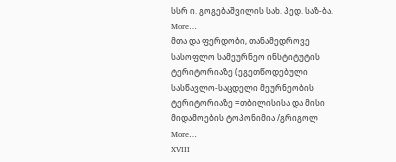სსრ ი. გოგებაშვილის სახ. პედ. საზ-ბა. More…
მთა და ფერდობი, თანამედროვე სასოფლო სამეურნეო ინსტიტუტის ტერიტორიაზე (ეგეთწოდებული სასწავლო-საცდელი მეურნეობის ტერიტორიაზე =თბილისისა და მისი მიდამოების ტოპონიმია /გრიგოლ More…
XVIII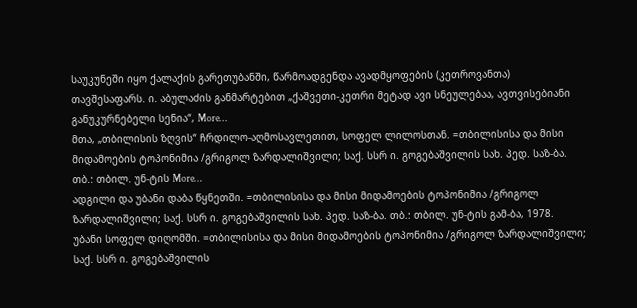საუკუნეში იყო ქალაქის გარეთუბანში, წარმოადგენდა ავადმყოფების (კეთროვანთა) თავშესაფარს. ი. აბულაძის განმარტებით „ქაშვეთი-კეთრი მეტად ავი სნეულებაა, ავთვისებიანი განუკურნებელი სენია“, More…
მთა, „თბილისის ზღვის“ ჩრდილო-აღმოსავლეთით, სოფელ ლილოსთან. =თბილისისა და მისი მიდამოების ტოპონიმია /გრიგოლ ზარდალიშვილი; საქ. სსრ ი. გოგებაშვილის სახ. პედ. საზ-ბა. თბ.: თბილ. უნ-ტის More…
ადგილი და უბანი დაბა წყნეთში. =თბილისისა და მისი მიდამოების ტოპონიმია /გრიგოლ ზარდალიშვილი; საქ. სსრ ი. გოგებაშვილის სახ. პედ. საზ-ბა. თბ.: თბილ. უნ-ტის გამ-ბა, 1978.
უბანი სოფელ დიღომში. =თბილისისა და მისი მიდამოების ტოპონიმია /გრიგოლ ზარდალიშვილი; საქ. სსრ ი. გოგებაშვილის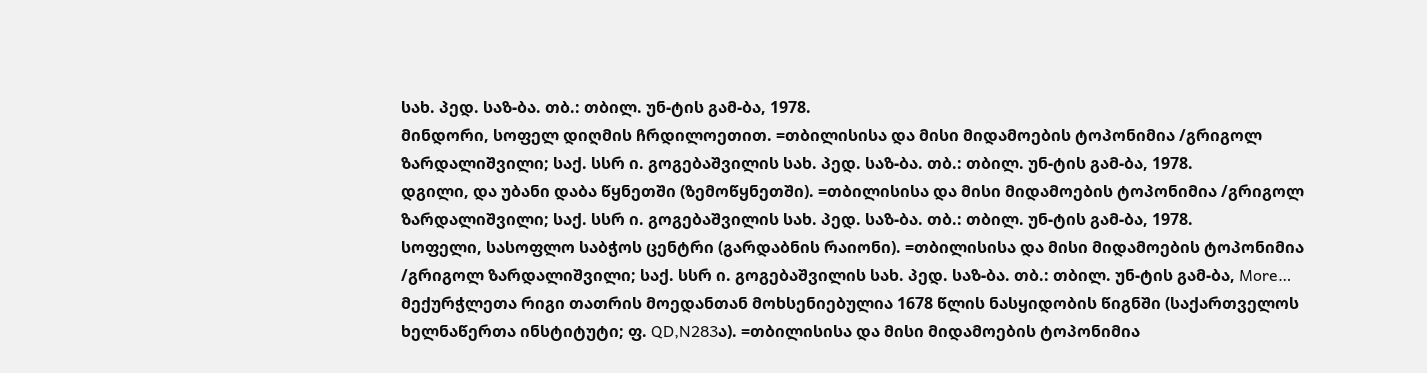სახ. პედ. საზ-ბა. თბ.: თბილ. უნ-ტის გამ-ბა, 1978.
მინდორი, სოფელ დიღმის ჩრდილოეთით. =თბილისისა და მისი მიდამოების ტოპონიმია /გრიგოლ ზარდალიშვილი; საქ. სსრ ი. გოგებაშვილის სახ. პედ. საზ-ბა. თბ.: თბილ. უნ-ტის გამ-ბა, 1978.
დგილი, და უბანი დაბა წყნეთში (ზემოწყნეთში). =თბილისისა და მისი მიდამოების ტოპონიმია /გრიგოლ ზარდალიშვილი; საქ. სსრ ი. გოგებაშვილის სახ. პედ. საზ-ბა. თბ.: თბილ. უნ-ტის გამ-ბა, 1978.
სოფელი, სასოფლო საბჭოს ცენტრი (გარდაბნის რაიონი). =თბილისისა და მისი მიდამოების ტოპონიმია /გრიგოლ ზარდალიშვილი; საქ. სსრ ი. გოგებაშვილის სახ. პედ. საზ-ბა. თბ.: თბილ. უნ-ტის გამ-ბა, More…
მექურჭლეთა რიგი თათრის მოედანთან მოხსენიებულია 1678 წლის ნასყიდობის წიგნში (საქართველოს ხელნაწერთა ინსტიტუტი; ფ. QD,N283ა). =თბილისისა და მისი მიდამოების ტოპონიმია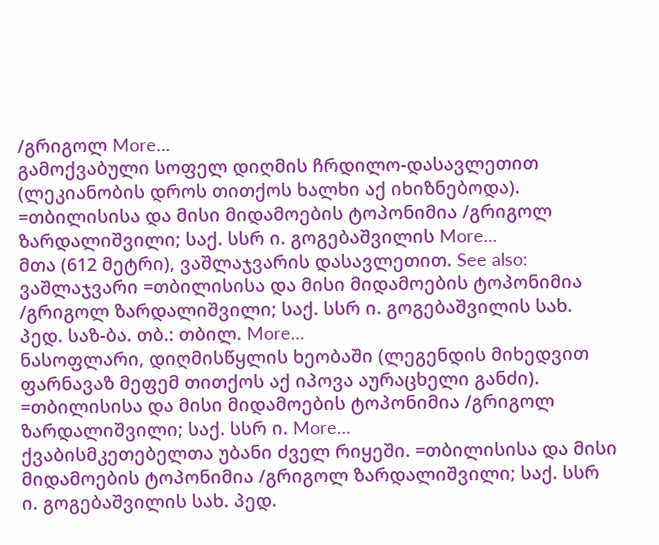/გრიგოლ More…
გამოქვაბული სოფელ დიღმის ჩრდილო-დასავლეთით (ლეკიანობის დროს თითქოს ხალხი აქ იხიზნებოდა). =თბილისისა და მისი მიდამოების ტოპონიმია /გრიგოლ ზარდალიშვილი; საქ. სსრ ი. გოგებაშვილის More…
მთა (612 მეტრი), ვაშლაჯვარის დასავლეთით. See also: ვაშლაჯვარი =თბილისისა და მისი მიდამოების ტოპონიმია /გრიგოლ ზარდალიშვილი; საქ. სსრ ი. გოგებაშვილის სახ. პედ. საზ-ბა. თბ.: თბილ. More…
ნასოფლარი, დიღმისწყლის ხეობაში (ლეგენდის მიხედვით ფარნავაზ მეფემ თითქოს აქ იპოვა აურაცხელი განძი). =თბილისისა და მისი მიდამოების ტოპონიმია /გრიგოლ ზარდალიშვილი; საქ. სსრ ი. More…
ქვაბისმკეთებელთა უბანი ძველ რიყეში. =თბილისისა და მისი მიდამოების ტოპონიმია /გრიგოლ ზარდალიშვილი; საქ. სსრ ი. გოგებაშვილის სახ. პედ.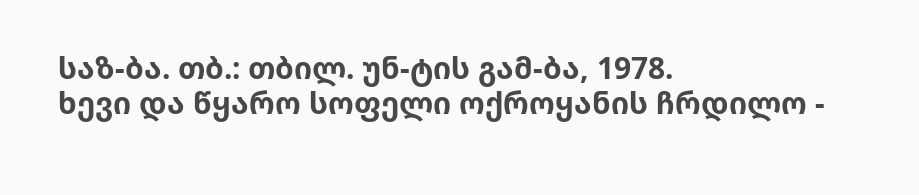საზ-ბა. თბ.: თბილ. უნ-ტის გამ-ბა, 1978.
ხევი და წყარო სოფელი ოქროყანის ჩრდილო -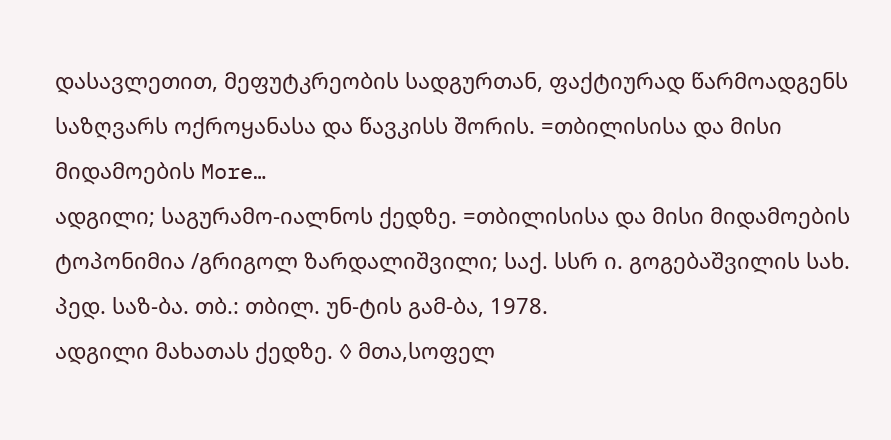დასავლეთით, მეფუტკრეობის სადგურთან, ფაქტიურად წარმოადგენს საზღვარს ოქროყანასა და წავკისს შორის. =თბილისისა და მისი მიდამოების More…
ადგილი; საგურამო-იალნოს ქედზე. =თბილისისა და მისი მიდამოების ტოპონიმია /გრიგოლ ზარდალიშვილი; საქ. სსრ ი. გოგებაშვილის სახ. პედ. საზ-ბა. თბ.: თბილ. უნ-ტის გამ-ბა, 1978.
ადგილი მახათას ქედზე. ◊ მთა,სოფელ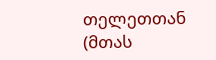თელეთთან (მთას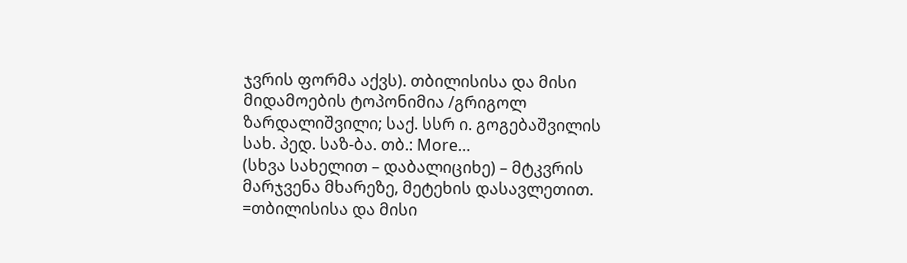ჯვრის ფორმა აქვს). თბილისისა და მისი მიდამოების ტოპონიმია /გრიგოლ ზარდალიშვილი; საქ. სსრ ი. გოგებაშვილის სახ. პედ. საზ-ბა. თბ.: More…
(სხვა სახელით – დაბალიციხე) – მტკვრის მარჯვენა მხარეზე, მეტეხის დასავლეთით. =თბილისისა და მისი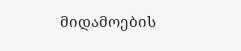მიდამოების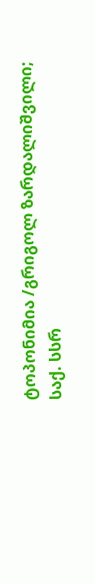ტოპონიმია /გრიგოლ ზარდალიშვილი; საქ. სსრ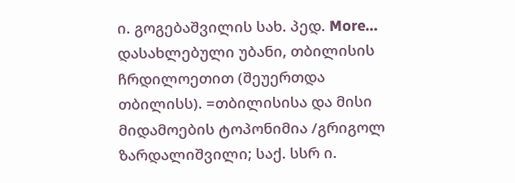ი. გოგებაშვილის სახ. პედ. More…
დასახლებული უბანი, თბილისის ჩრდილოეთით (შეუერთდა თბილისს). =თბილისისა და მისი მიდამოების ტოპონიმია /გრიგოლ ზარდალიშვილი; საქ. სსრ ი.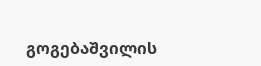გოგებაშვილის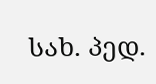სახ. პედ.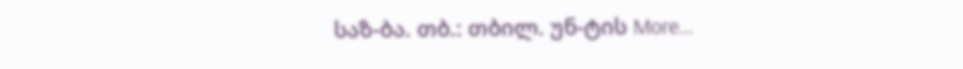საზ-ბა. თბ.: თბილ. უნ-ტის More…